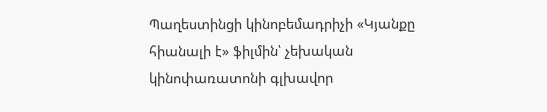Պաղեստինցի կինոբեմադրիչի «Կյանքը հիանալի է» ֆիլմին՝ չեխական կինոփառատոնի գլխավոր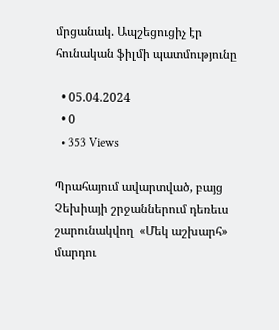մրցանակ. Ապշեցուցիչ էր հունական ֆիլմի պատմությունը

  • 05.04.2024
  • 0
  • 353 Views

Պրահայում ավարտված, բայց Չեխիայի շրջաններում դեռեւս շարունակվող  «Մեկ աշխարհ» մարդու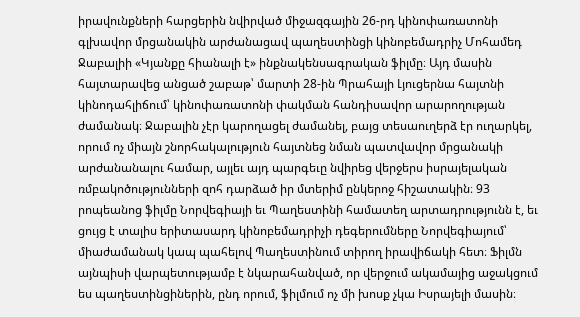իրավունքների հարցերին նվիրված միջազգային 26-րդ կինոփառատոնի գլխավոր մրցանակին արժանացավ պաղեստինցի կինոբեմադրիչ Մոհամեդ Ջաբալիի «Կյանքը հիանալի է» ինքնակենսագրական ֆիլմը։ Այդ մասին հայտարավեց անցած շաբաթ՝ մարտի 28-ին Պրահայի Լյուցերնա հայտնի կինոդահլիճում՝ կինոփառատոնի փակման հանդիսավոր արարողության ժամանակ։ Ջաբալին չէր կարողացել ժամանել, բայց տեսաուղերձ էր ուղարկել, որում ոչ միայն շնորհակալություն հայտնեց նման պատվավոր մրցանակի արժանանալու համար, այլեւ այդ պարգեւը նվիրեց վերջերս իսրայելական ռմբակոծությունների զոհ դարձած իր մտերիմ ընկերոջ հիշատակին։ 93 րոպեանոց ֆիլմը Նորվեգիայի եւ Պաղեստինի համատեղ արտադրությունն է, եւ ցույց է տալիս երիտասարդ կինոբեմադրիչի դեգերումները Նորվեգիայում՝ միաժամանակ կապ պահելով Պաղեստինում տիրող իրավիճակի հետ։ Ֆիլմն այնպիսի վարպետությամբ է նկարահանված, որ վերջում ակամայից աջակցում ես պաղեստինցիներին, ընդ որում, ֆիլմում ոչ մի խոսք չկա Իսրայելի մասին։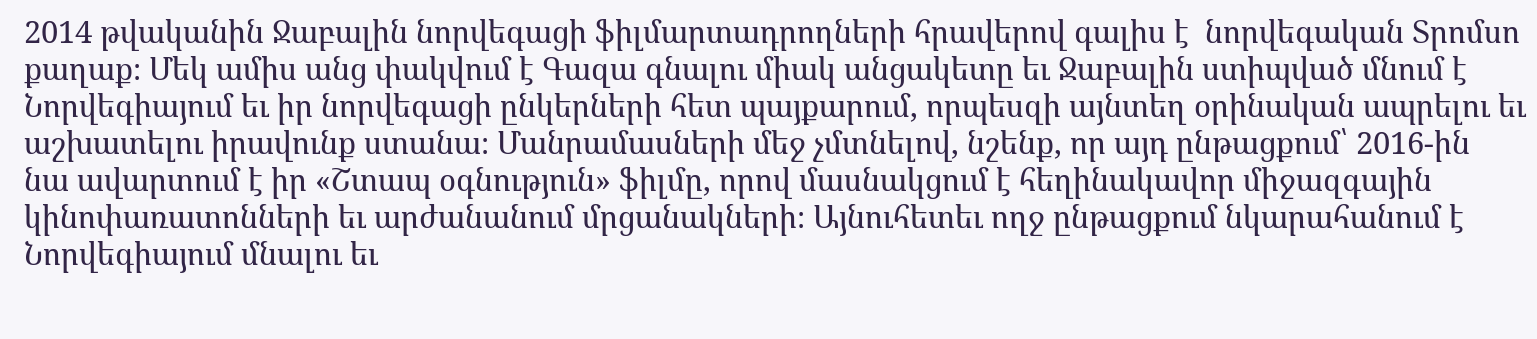2014 թվականին Ջաբալին նորվեգացի ֆիլմարտադրողների հրավերով գալիս է  նորվեգական Տրոմսո քաղաք։ Մեկ ամիս անց փակվում է Գազա գնալու միակ անցակետը եւ Ջաբալին ստիպված մնում է Նորվեգիայում եւ իր նորվեգացի ընկերների հետ պայքարում, որպեսզի այնտեղ օրինական ապրելու եւ աշխատելու իրավունք ստանա։ Մանրամասների մեջ չմտնելով, նշենք, որ այդ ընթացքում՝ 2016-ին  նա ավարտում է իր «Շտապ օգնություն» ֆիլմը, որով մասնակցում է հեղինակավոր միջազգային կինոփառատոնների եւ արժանանում մրցանակների։ Այնուհետեւ ողջ ընթացքում նկարահանում է Նորվեգիայում մնալու եւ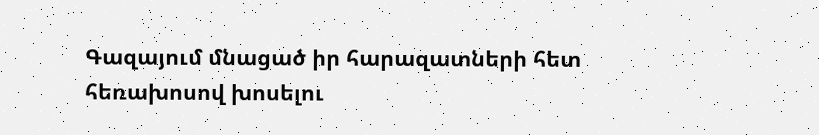Գազայում մնացած իր հարազատների հետ հեռախոսով խոսելու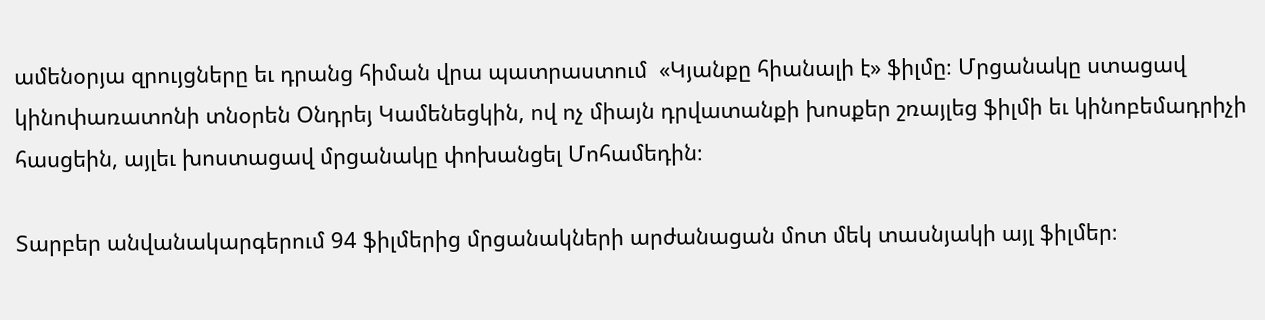ամենօրյա զրույցները եւ դրանց հիման վրա պատրաստում  «Կյանքը հիանալի է» ֆիլմը։ Մրցանակը ստացավ կինոփառատոնի տնօրեն Օնդրեյ Կամենեցկին, ով ոչ միայն դրվատանքի խոսքեր շռայլեց ֆիլմի եւ կինոբեմադրիչի հասցեին, այլեւ խոստացավ մրցանակը փոխանցել Մոհամեդին։

Տարբեր անվանակարգերում 94 ֆիլմերից մրցանակների արժանացան մոտ մեկ տասնյակի այլ ֆիլմեր։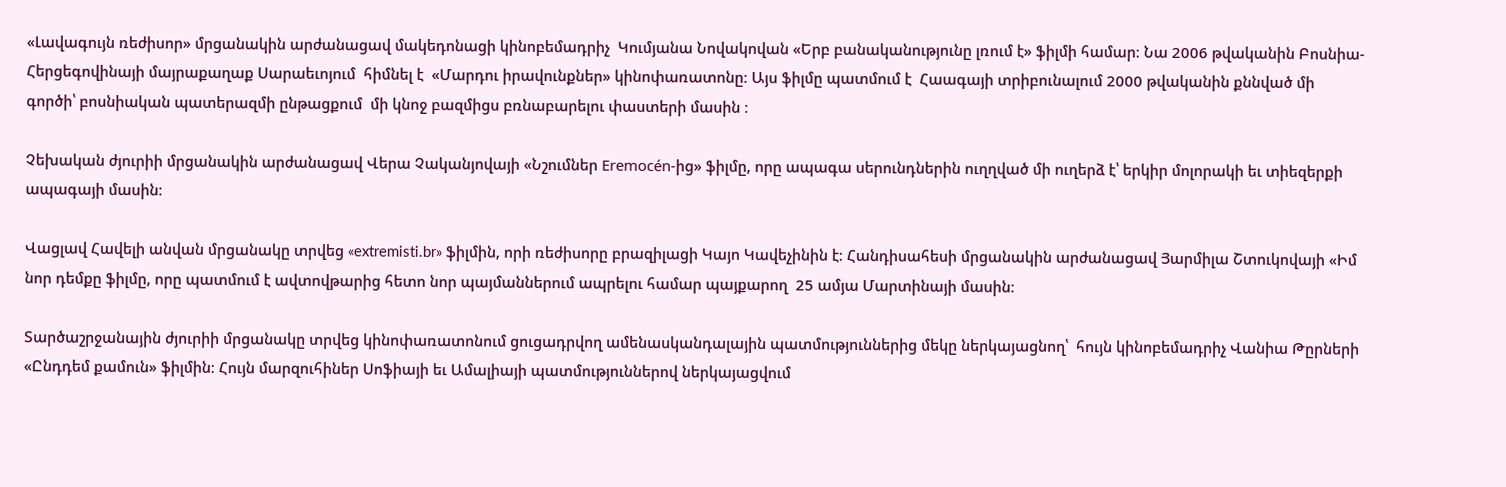«Լավագույն ռեժիսոր» մրցանակին արժանացավ մակեդոնացի կինոբեմադրիչ  Կումյանա Նովակովան «Երբ բանականությունը լռում է» ֆիլմի համար։ Նա 2006 թվականին Բոսնիա-Հերցեգովինայի մայրաքաղաք Սարաեւոյում  հիմնել է  «Մարդու իրավունքներ» կինոփառատոնը։ Այս ֆիլմը պատմում է  Հաագայի տրիբունալում 2000 թվականին քննված մի գործի՝ բոսնիական պատերազմի ընթացքում  մի կնոջ բազմիցս բռնաբարելու փաստերի մասին ։

Չեխական ժյուրիի մրցանակին արժանացավ Վերա Չականյովայի «Նշումներ Eremocén-ից» ֆիլմը, որը ապագա սերունդներին ուղղված մի ուղերձ է՝ երկիր մոլորակի եւ տիեզերքի ապագայի մասին։

Վացլավ Հավելի անվան մրցանակը տրվեց «extremisti.br» ֆիլմին, որի ռեժիսորը բրազիլացի Կայո Կավեչինին է։ Հանդիսահեսի մրցանակին արժանացավ Յարմիլա Շտուկովայի «Իմ նոր դեմքը ֆիլմը, որը պատմում է ավտովթարից հետո նոր պայմաններում ապրելու համար պայքարող  25 ամյա Մարտինայի մասին։

Տարծաշրջանային ժյուրիի մրցանակը տրվեց կինոփառատոնում ցուցադրվող ամենասկանդալային պատմություններից մեկը ներկայացնող՝  հույն կինոբեմադրիչ Վանիա Թըրների «Ընդդեմ քամուն» ֆիլմին։ Հույն մարզուհիներ Սոֆիայի եւ Ամալիայի պատմություններով ներկայացվում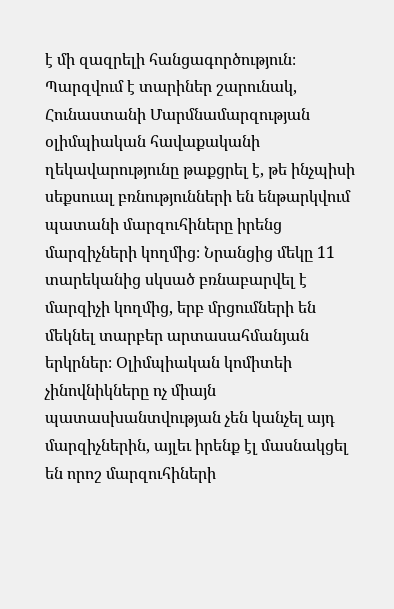է մի զազրելի հանցագործություն։ Պարզվում է տարիներ շարունակ, Հունաստանի Մարմնամարզության  օլիմպիական հավաքականի ղեկավարությունը թաքցրել է, թե ինչպիսի սեքսուալ բռնությունների են ենթարկվում  պատանի մարզուհիները իրենց մարզիչների կողմից։ Նրանցից մեկը 11 տարեկանից սկսած բռնաբարվել է մարզիչի կողմից, երբ մրցումների են մեկնել տարբեր արտասահմանյան երկրներ։ Օլիմպիական կոմիտեի չինովնիկները ոչ միայն պատասխանտվության չեն կանչել այդ մարզիչներին, այլեւ իրենք էլ մասնակցել են որոշ մարզուհիների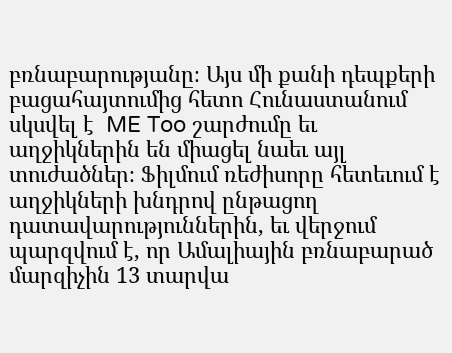բռնաբարությանը։ Այս մի քանի դեպքերի բացահայտումից հետո Հունաստանում սկսվել է  ME Too շարժումը եւ աղջիկներին են միացել նաեւ այլ տուժածներ։ Ֆիլմում ռեժիսորը հետեւում է աղջիկների խնդրով ընթացող դատավարություններին, եւ վերջում պարզվում է, որ Ամալիային բռնաբարած մարզիչին 13 տարվա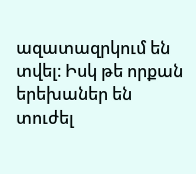ազատազրկում են տվել։ Իսկ թե որքան երեխաներ են տուժել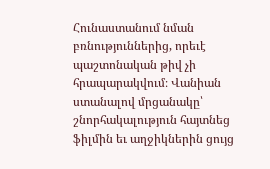Հունաստանում նման բռնություններից, որեւէ պաշտոնական թիվ չի հրապարակվում։ Վանիան ստանալով մրցանակը՝ շնորհակալություն հայտնեց ֆիլմին եւ աղջիկներին ցույց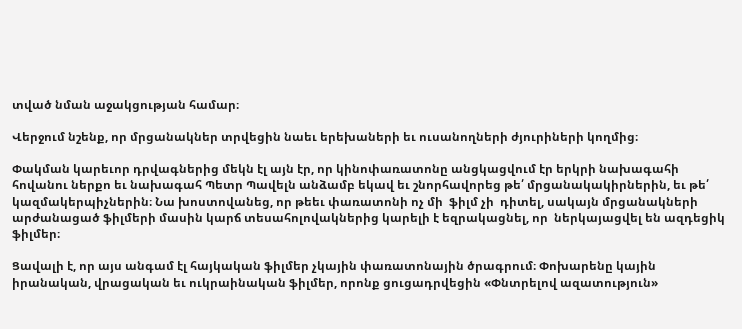տված նման աջակցության համար։

Վերջում նշենք, որ մրցանակներ տրվեցին նաեւ երեխաների եւ ուսանողների ժյուրիների կողմից։

Փակման կարեւոր դրվագներից մեկն էլ այն էր, որ կինոփառատոնը անցկացվում էր երկրի նախագահի հովանու ներքո եւ նախագահ Պետր Պավելն անձամբ եկավ եւ շնորհավորեց թե՛ մրցանակակիրներին, եւ թե՛ կազմակերպիչներին։ Նա խոստովանեց, որ թեեւ փառատոնի ոչ մի  ֆիլմ չի  դիտել, սակայն մրցանակների արժանացած ֆիլմերի մասին կարճ տեսահոլովակներից կարելի է եզրակացնել, որ  ներկայացվել են ազդեցիկ ֆիլմեր։

Ցավալի է, որ այս անգամ էլ հայկական ֆիլմեր չկային փառատոնային ծրագրում։ Փոխարենը կային իրանական, վրացական եւ ուկրաինական ֆիլմեր, որոնք ցուցադրվեցին «Փնտրելով ազատություն»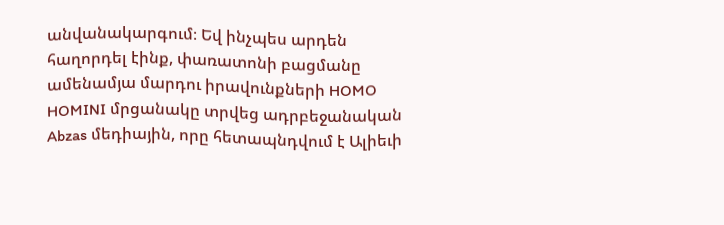անվանակարգում։ Եվ ինչպես արդեն հաղորդել էինք, փառատոնի բացմանը ամենամյա մարդու իրավունքների HOMO HOMINI մրցանակը տրվեց ադրբեջանական Abzas մեդիային, որը հետապնդվում է Ալիեւի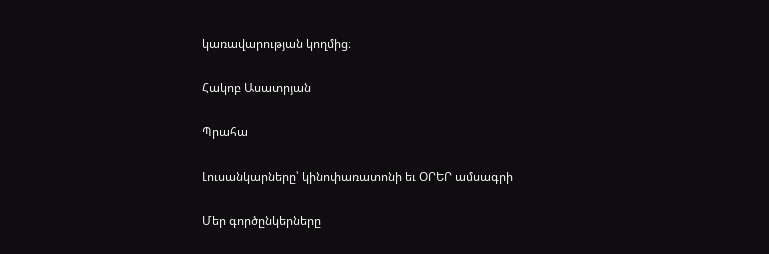կառավարության կողմից։

Հակոբ Ասատրյան

Պրահա

Լուսանկարները՝ կինոփառատոնի եւ ՕՐԵՐ ամսագրի

Մեր գործընկերները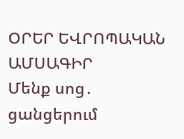ՕՐԵՐ ԵՎՐՈՊԱԿԱՆ ԱՄՍԱԳԻՐ
Մենք սոց․ ցանցերում